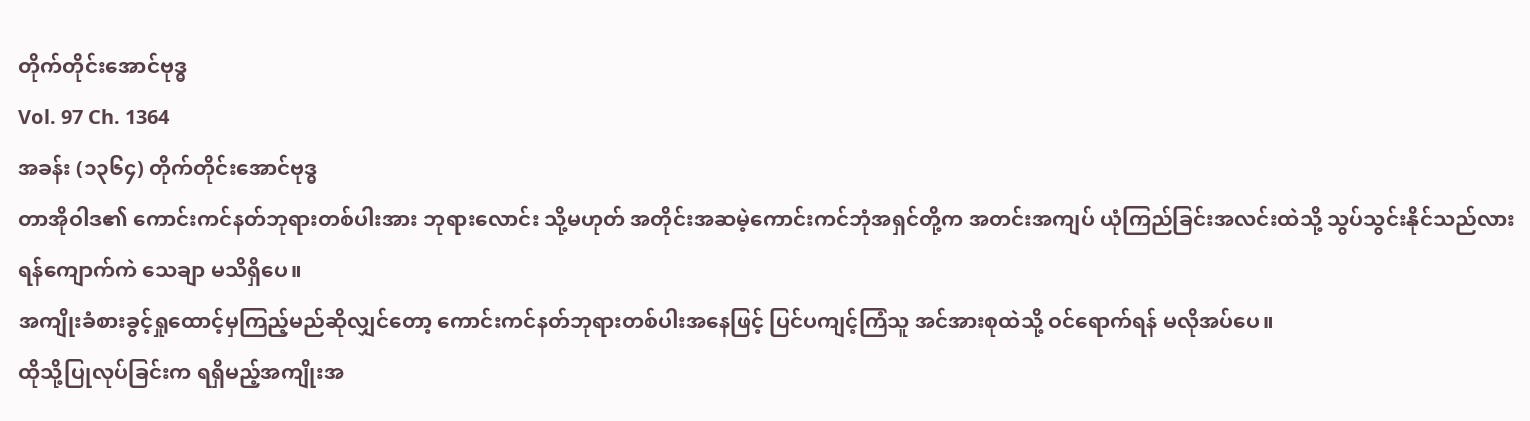တိုက်တိုင်းအောင်ဗုဒ္ဓ
Vol. 97 Ch. 1364
အခန်း (၁၃၆၄) တိုက်တိုင်းအောင်ဗုဒ္ဓ
တာအိုဝါဒ၏ ကောင်းကင်နတ်ဘုရားတစ်ပါးအား ဘုရားလောင်း သို့မဟုတ် အတိုင်းအဆမဲ့ကောင်းကင်ဘုံအရှင်တို့က အတင်းအကျပ် ယုံကြည်ခြင်းအလင်းထဲသို့ သွပ်သွင်းနိုင်သည်လား ရန်ကျောက်ကဲ သေချာ မသိရှိပေ။
အကျိုးခံစားခွင့်ရှုထောင့်မှကြည့်မည်ဆိုလျှင်တော့ ကောင်းကင်နတ်ဘုရားတစ်ပါးအနေဖြင့် ပြင်ပကျင့်ကြံသူ အင်အားစုထဲသို့ ဝင်ရောက်ရန် မလိုအပ်ပေ။
ထိုသို့ပြုလုပ်ခြင်းက ရရှိမည့်အကျိုးအ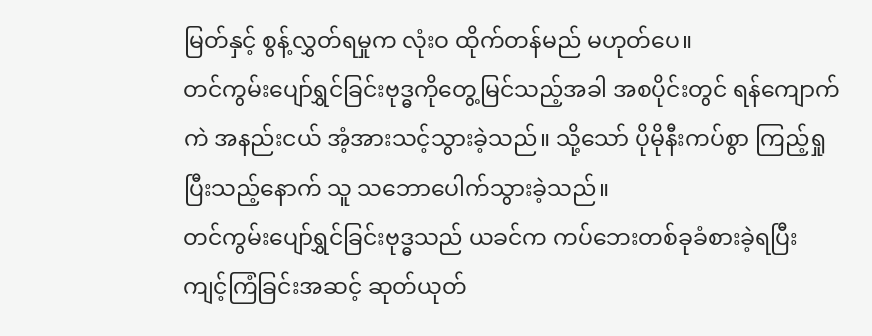မြတ်နှင့် စွန့်လွှတ်ရမှုက လုံးဝ ထိုက်တန်မည် မဟုတ်ပေ။
တင်ကွမ်းပျော်ရွှင်ခြင်းဗုဒ္ဓကိုတွေ့မြင်သည့်အခါ အစပိုင်းတွင် ရန်ကျောက်ကဲ အနည်းငယ် အံ့အားသင့်သွားခဲ့သည်။ သို့သော် ပိုမိုနီးကပ်စွာ ကြည့်ရှုပြီးသည့်နောက် သူ သဘောပေါက်သွားခဲ့သည်။
တင်ကွမ်းပျော်ရွှင်ခြင်းဗုဒ္ဓသည် ယခင်က ကပ်ဘေးတစ်ခုခံစားခဲ့ရပြီး ကျင့်ကြံခြင်းအဆင့် ဆုတ်ယုတ်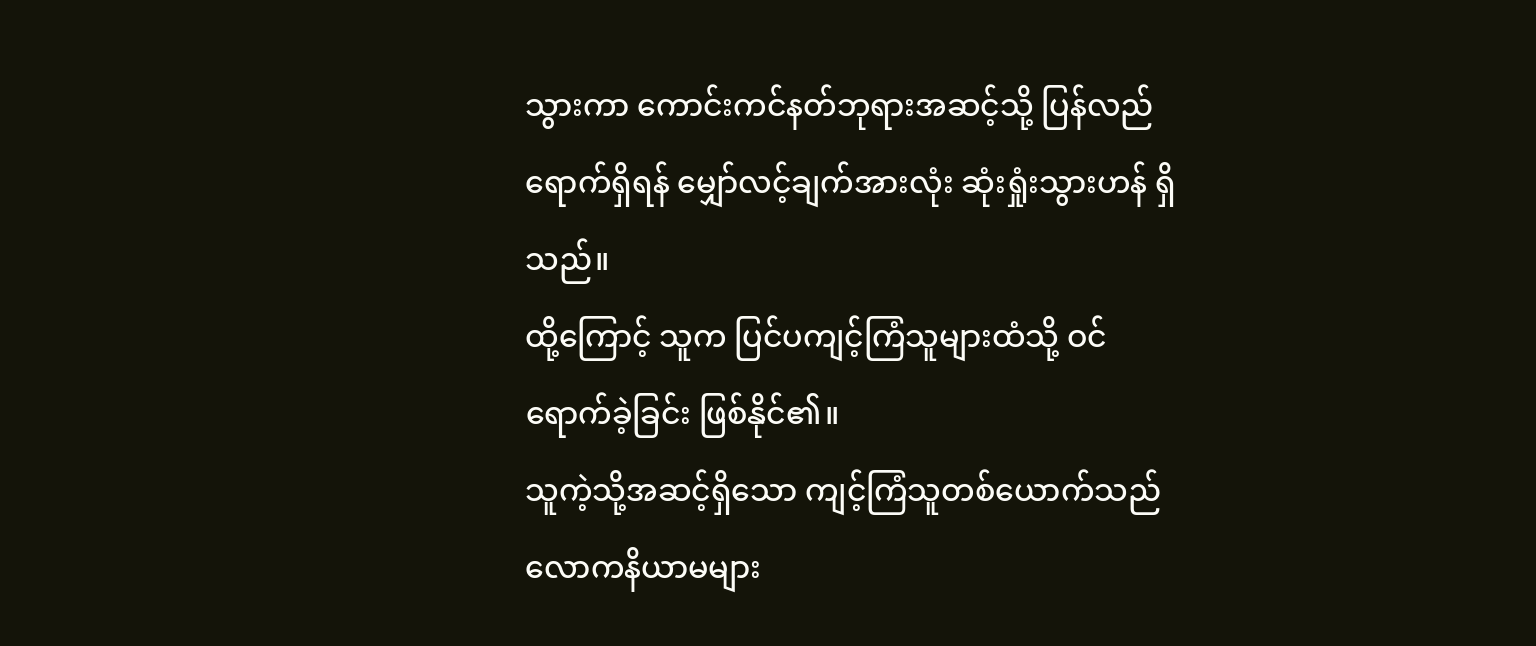သွားကာ ကောင်းကင်နတ်ဘုရားအဆင့်သို့ ပြန်လည်ရောက်ရှိရန် မျှော်လင့်ချက်အားလုံး ဆုံးရှုံးသွားဟန် ရှိသည်။
ထို့ကြောင့် သူက ပြင်ပကျင့်ကြံသူများထံသို့ ဝင်ရောက်ခဲ့ခြင်း ဖြစ်နိုင်၏။
သူကဲ့သို့အဆင့်ရှိသော ကျင့်ကြံသူတစ်ယောက်သည် လောကနိယာမများ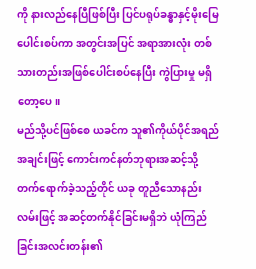ကို နားလည်နေပြီဖြစ်ပြီး ပြင်ပရုပ်ခန္ဓာနှင့်မိုးမြေပေါင်းစပ်ကာ အတွင်းအပြင် အရာအားလုံး တစ်သားတည်းအဖြစ်ပေါင်းစပ်နေပြီး ကွဲပြားမှု မရှိတော့ပေ။
မည်သို့ပင်ဖြစ်စေ ယခင်က သူ၏ကိုယ်ပိုင်အရည်အချင်းဖြင့် ကောင်းကင်နတ်ဘုရားအဆင့်သို့ တက်ရောက်ခဲ့သည့်တိုင် ယခု တူညီသောနည်းလမ်းဖြင့် အဆင့်တက်နိုင်ခြင်းမရှိဘဲ ယုံကြည်ခြင်းအလင်းတန်း၏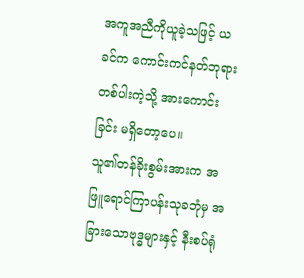အကူအညီကိုယူခဲ့သဖြင့် ယခင်က ကောင်းကင်နတ်ဘုရားတစ်ပါးကဲ့သို့ အားကောင်းခြင်း မရှိတော့ပေ။
သူ၏တန်ခိုးစွမ်းအားက အဖြူရောင်ကြာပန်းသုခဘုံမှ အခြားသောဗုဒ္ဓများနှင့် နီးစပ်ရုံ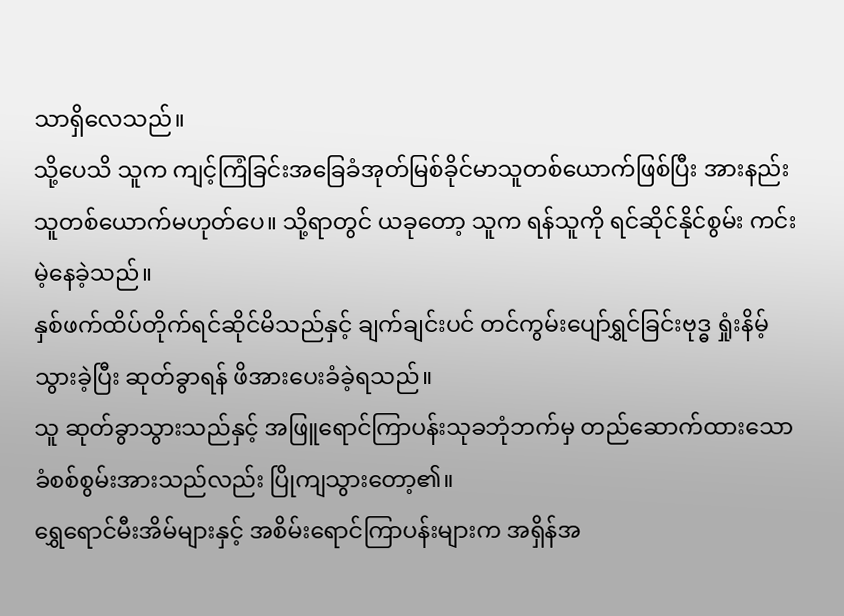သာရှိလေသည်။
သို့ပေသိ သူက ကျင့်ကြံခြင်းအခြေခံအုတ်မြစ်ခိုင်မာသူတစ်ယောက်ဖြစ်ပြီး အားနည်းသူတစ်ယောက်မဟုတ်ပေ။ သို့ရာတွင် ယခုတော့ သူက ရန်သူကို ရင်ဆိုင်နိုင်စွမ်း ကင်းမဲ့နေခဲ့သည်။
နှစ်ဖက်ထိပ်တိုက်ရင်ဆိုင်မိသည်နှင့် ချက်ချင်းပင် တင်ကွမ်းပျော်ရွှင်ခြင်းဗုဒ္ဓ ရှုံးနိမ့်သွားခဲ့ပြီး ဆုတ်ခွာရန် ဖိအားပေးခံခဲ့ရသည်။
သူ ဆုတ်ခွာသွားသည်နှင့် အဖြူရောင်ကြာပန်းသုခဘုံဘက်မှ တည်ဆောက်ထားသော ခံစစ်စွမ်းအားသည်လည်း ပြိုကျသွားတော့၏။
ရွှေရောင်မီးအိမ်များနှင့် အစိမ်းရောင်ကြာပန်းများက အရှိန်အ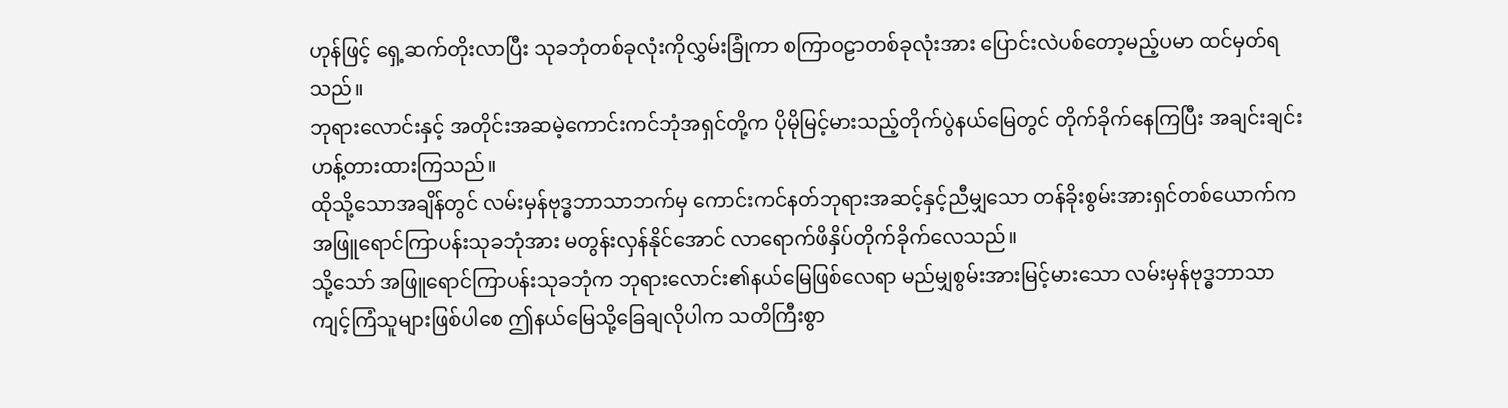ဟုန်ဖြင့် ရှေ့ဆက်တိုးလာပြီး သုခဘုံတစ်ခုလုံးကိုလွှမ်းခြုံကာ စကြာဝဠာတစ်ခုလုံးအား ပြောင်းလဲပစ်တော့မည့်ပမာ ထင်မှတ်ရသည်။
ဘုရားလောင်းနှင့် အတိုင်းအဆမဲ့ကောင်းကင်ဘုံအရှင်တို့က ပိုမိုမြင့်မားသည့်တိုက်ပွဲနယ်မြေတွင် တိုက်ခိုက်နေကြပြီး အချင်းချင်း ဟန့်တားထားကြသည်။
ထိုသို့သောအချိန်တွင် လမ်းမှန်ဗုဒ္ဓဘာသာဘက်မှ ကောင်းကင်နတ်ဘုရားအဆင့်နှင့်ညီမျှသော တန်ခိုးစွမ်းအားရှင်တစ်ယောက်က အဖြူရောင်ကြာပန်းသုခဘုံအား မတွန်းလှန်နိုင်အောင် လာရောက်ဖိနှိပ်တိုက်ခိုက်လေသည်။
သို့သော် အဖြူရောင်ကြာပန်းသုခဘုံက ဘုရားလောင်း၏နယ်မြေဖြစ်လေရာ မည်မျှစွမ်းအားမြင့်မားသော လမ်းမှန်ဗုဒ္ဓဘာသာကျင့်ကြံသူများဖြစ်ပါစေ ဤနယ်မြေသို့ခြေချလိုပါက သတိကြီးစွာ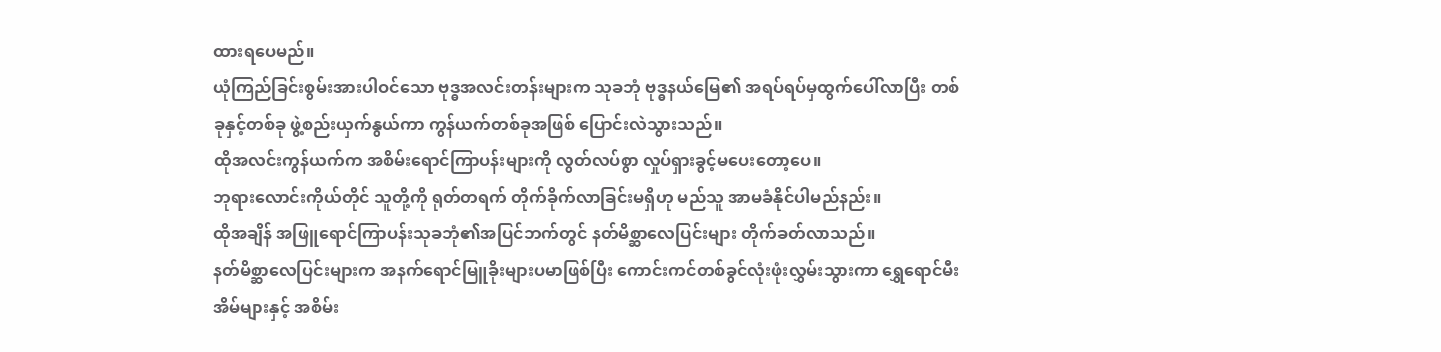ထားရပေမည်။
ယုံကြည်ခြင်းစွမ်းအားပါဝင်သော ဗုဒ္ဓအလင်းတန်းများက သုခဘုံ ဗုဒ္ဓနယ်မြေ၏ အရပ်ရပ်မှထွက်ပေါ်လာပြီး တစ်ခုနှင့်တစ်ခု ဖွဲ့စည်းယှက်နွယ်ကာ ကွန်ယက်တစ်ခုအဖြစ် ပြောင်းလဲသွားသည်။
ထိုအလင်းကွန်ယက်က အစိမ်းရောင်ကြာပန်းများကို လွတ်လပ်စွာ လှုပ်ရှားခွင့်မပေးတော့ပေ။
ဘုရားလောင်းကိုယ်တိုင် သူတို့ကို ရုတ်တရက် တိုက်ခိုက်လာခြင်းမရှိဟု မည်သူ အာမခံနိုင်ပါမည်နည်း။
ထိုအချိန် အဖြူရောင်ကြာပန်းသုခဘုံ၏အပြင်ဘက်တွင် နတ်မိစ္ဆာလေပြင်းများ တိုက်ခတ်လာသည်။
နတ်မိစ္ဆာလေပြင်းများက အနက်ရောင်မြူခိုးများပမာဖြစ်ပြီး ကောင်းကင်တစ်ခွင်လုံးဖုံးလွှမ်းသွားကာ ရွှေရောင်မီးအိမ်များနှင့် အစိမ်း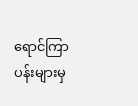ရောင်ကြာပန်းများမှ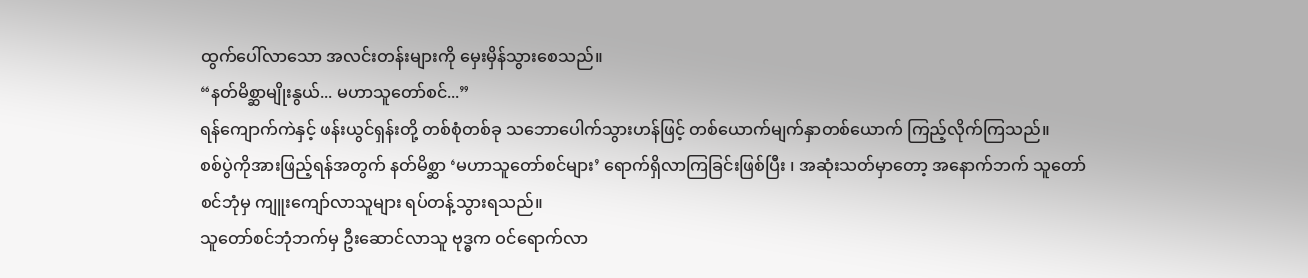ထွက်ပေါ်လာသော အလင်းတန်းများကို မှေးမှိန်သွားစေသည်။
“နတ်မိစ္ဆာမျိုးနွယ်... မဟာသူတော်စင်...”
ရန်ကျောက်ကဲနှင့် ဖန်းယွင်ရှန်းတို့ တစ်စုံတစ်ခု သဘောပေါက်သွားဟန်ဖြင့် တစ်ယောက်မျက်နှာတစ်ယောက် ကြည့်လိုက်ကြသည်။
စစ်ပွဲကိုအားဖြည့်ရန်အတွက် နတ်မိစ္ဆာ ‘မဟာသူတော်စင်များ’ ရောက်ရှိလာကြခြင်းဖြစ်ပြီး ၊ အဆုံးသတ်မှာတော့ အနောက်ဘက် သူတော်စင်ဘုံမှ ကျူးကျော်လာသူများ ရပ်တန့်သွားရသည်။
သူတော်စင်ဘုံဘက်မှ ဦးဆောင်လာသူ ဗုဒ္ဓက ဝင်ရောက်လာ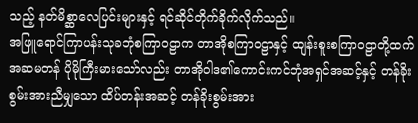သည့် နတ်မိစ္ဆာလေပြင်းများနှင့် ရင်ဆိုင်တိုက်ခိုက်လိုက်သည်။
အဖြူရောင်ကြာပန်းသုခဘုံစကြာဝဠာက တာအိုစကြာဝဠာနှင့် ထျန်းစူးစကြာဝဠာတို့ထက် အဆမတန် ပိုမိုကြီးမားသော်လည်း တာအိုဝါဒ၏ကောင်းကင်ဘုံအရှင်အဆင့်နှင့် တန်ခိုးစွမ်းအားညီမျှသော ထိပ်တန်းအဆင့် တန်ခိုးစွမ်းအား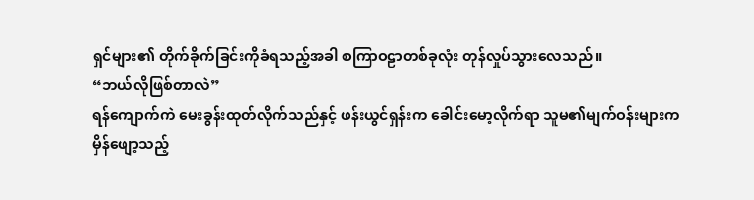ရှင်များ၏ တိုက်ခိုက်ခြင်းကိုခံရသည့်အခါ စကြာဝဠာတစ်ခုလုံး တုန်လှုပ်သွားလေသည်။
“ဘယ်လိုဖြစ်တာလဲ”
ရန်ကျောက်ကဲ မေးခွန်းထုတ်လိုက်သည်နှင့် ဖန်းယွင်ရှန်းက ခေါင်းမော့လိုက်ရာ သူမ၏မျက်ဝန်းများက မှိန်ဖျော့သည့်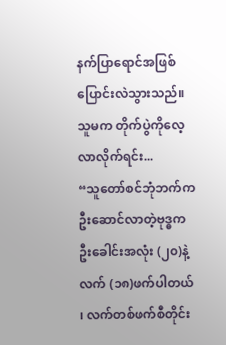နက်ပြာရောင်အဖြစ် ပြောင်းလဲသွားသည်။
သူမက တိုက်ပွဲကိုလေ့လာလိုက်ရင်း...
“သူတော်စင်ဘုံဘက်က ဦးဆောင်လာတဲ့ဗုဒ္ဓက ဦးခေါင်းအလုံး (၂၀)နဲ့ လက် (၁၈)ဖက်ပါတယ် ၊ လက်တစ်ဖက်စီတိုင်း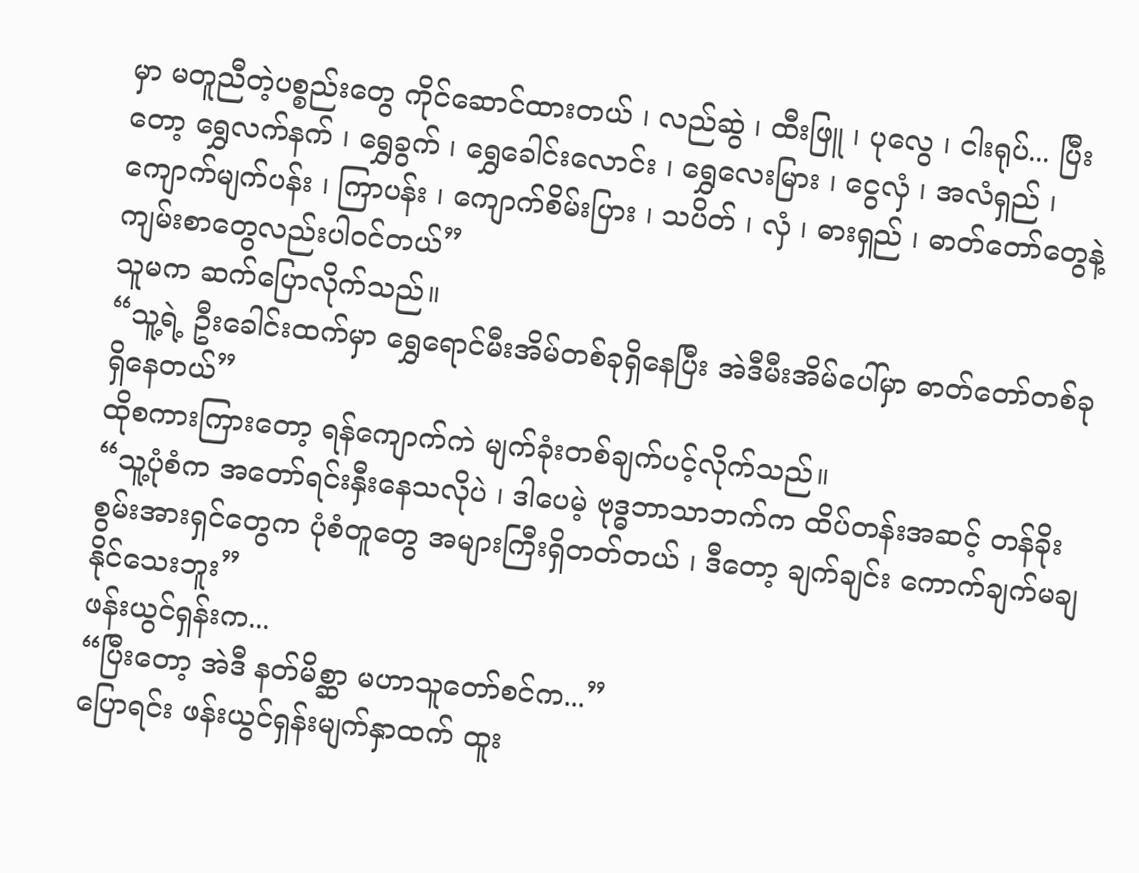မှာ မတူညီတဲ့ပစ္စည်းတွေ ကိုင်ဆောင်ထားတယ် ၊ လည်ဆွဲ ၊ ထီးဖြူ ၊ ပုလွေ ၊ ငါးရုပ်... ပြီးတော့ ရွှေလက်နက် ၊ ရွှေခွက် ၊ ရွှေခေါင်းလောင်း ၊ ရွှေလေးမြား ၊ ငွေလှံ ၊ အလံရှည် ၊ ကျောက်မျက်ပန်း ၊ ကြာပန်း ၊ ကျောက်စိမ်းပြား ၊ သပိတ် ၊ လှံ ၊ ဓားရှည် ၊ ဓာတ်တော်တွေနဲ့ ကျမ်းစာတွေလည်းပါဝင်တယ်”
သူမက ဆက်ပြောလိုက်သည်။
“သူ့ရဲ့ ဦးခေါင်းထက်မှာ ရွှေရောင်မီးအိမ်တစ်ခုရှိနေပြီး အဲဒီမီးအိမ်ပေါ်မှာ ဓာတ်တော်တစ်ခု ရှိနေတယ်”
ထိုစကားကြားတော့ ရန်ကျောက်ကဲ မျက်ခုံးတစ်ချက်ပင့်လိုက်သည်။
“သူ့ပုံစံက အတော်ရင်းနှီးနေသလိုပဲ ၊ ဒါပေမဲ့ ဗုဒ္ဓဘာသာဘက်က ထိပ်တန်းအဆင့် တန်ခိုးစွမ်းအားရှင်တွေက ပုံစံတူတွေ အများကြီးရှိတတ်တယ် ၊ ဒီတော့ ချက်ချင်း ကောက်ချက်မချနိုင်သေးဘူး”
ဖန်းယွင်ရှန်းက...
“ပြီးတော့ အဲဒီ နတ်မိစ္ဆာ မဟာသူတော်စင်က...”
ပြောရင်း ဖန်းယွင်ရှန်းမျက်နှာထက် ထူး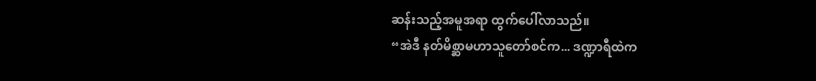ဆန်းသည့်အမူအရာ ထွက်ပေါ်လာသည်။
“အဲဒီ နတ်မိစ္ဆာမဟာသူတော်စင်က... ဒဏ္ဍာရီထဲက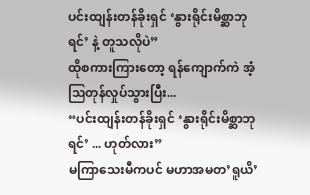ပင်းထျန်းတန်ခိုးရှင် ‘နွားရိုင်းမိစ္ဆာဘုရင်’ နဲ့ တူသလိုပဲ”
ထိုစကားကြားတော့ ရန်ကျောက်ကဲ အံ့သြတုန်လှုပ်သွားပြီး...
“ပင်းထျန်းတန်ခိုးရှင် ‘နွားရိုင်းမိစ္ဆာဘုရင်’ ... ဟုတ်လား”
မကြာသေးမီကပင် မဟာအမတ’ရူယိ’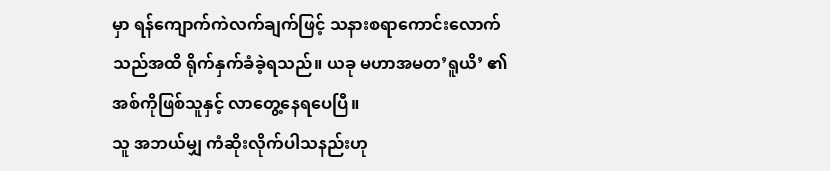မှာ ရန်ကျောက်ကဲလက်ချက်ဖြင့် သနားစရာကောင်းလောက်သည်အထိ ရိုက်နှက်ခံခဲ့ရသည်။ ယခု မဟာအမတ’ရူယိ’ ၏ အစ်ကိုဖြစ်သူနှင့် လာတွေ့နေရပေပြီ။
သူ အဘယ်မျှ ကံဆိုးလိုက်ပါသနည်းဟု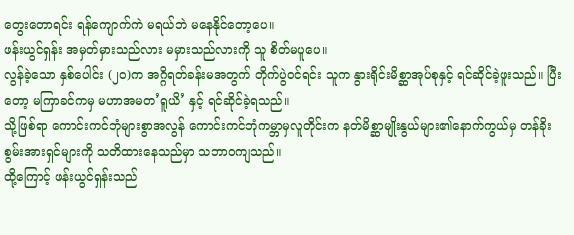တွေးတောရင်း ရန်ကျောက်ကဲ မရယ်ဘဲ မနေနိုင်တော့ပေ။
ဖန်းယွင်ရှန်း အမှတ်မှားသည်လား မမှားသည်လားကို သူ စိတ်မပူပေ။
လွန်ခဲ့သော နှစ်ပေါင်း (၂၀)က အဂ္ဂိရတ်ခန်းမအတွက် တိုက်ပွဲဝင်ရင်း သူက နွားရိုင်းမိစ္ဆာအုပ်စုနှင့် ရင်ဆိုင်ခဲ့ဖူးသည်။ ပြီးတော့ မကြာခင်ကမှ မဟာအမတ’ရူယိ’ နှင့် ရင်ဆိုင်ခဲ့ရသည်။
သို့ဖြစ်ရာ ကောင်းကင်ဘုံများစွာအလွန် ကောင်းကင်ဘုံကမ္ဘာမှလူတိုင်းက နတ်မိစ္ဆာမျိုးနွယ်များ၏နောက်ကွယ်မှ တန်ခိုးစွမ်းအားရှင်များကို သတိထားနေသည်မှာ သဘာဝကျသည်။
ထို့ကြောင့် ဖန်းယွင်ရှန်းသည်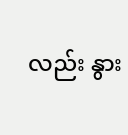လည်း နွား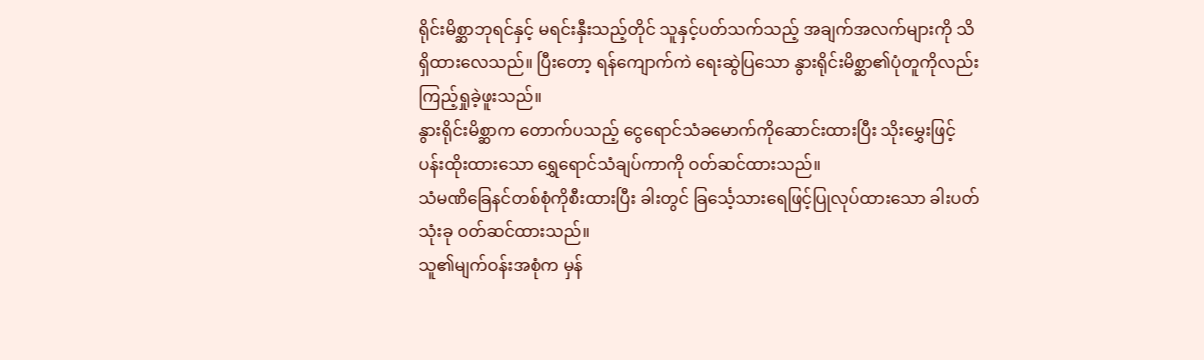ရိုင်းမိစ္ဆာဘုရင်နှင့် မရင်းနှီးသည့်တိုင် သူနှင့်ပတ်သက်သည့် အချက်အလက်များကို သိရှိထားလေသည်။ ပြီးတော့ ရန်ကျောက်ကဲ ရေးဆွဲပြသော နွားရိုင်းမိစ္ဆာ၏ပုံတူကိုလည်း ကြည့်ရှုခဲ့ဖူးသည်။
နွားရိုင်းမိစ္ဆာက တောက်ပသည့် ငွေရောင်သံခမောက်ကိုဆောင်းထားပြီး သိုးမွှေးဖြင့်ပန်းထိုးထားသော ရွှေရောင်သံချပ်ကာကို ဝတ်ဆင်ထားသည်။
သံမဏိခြေနင်တစ်စုံကိုစီးထားပြီး ခါးတွင် ခြင်္သေ့သားရေဖြင့်ပြုလုပ်ထားသော ခါးပတ်သုံးခု ဝတ်ဆင်ထားသည်။
သူ၏မျက်ဝန်းအစုံက မှန်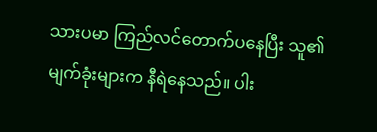သားပမာ ကြည်လင်တောက်ပနေပြီး သူ၏မျက်ခုံးများက နီရဲနေသည်။ ပါး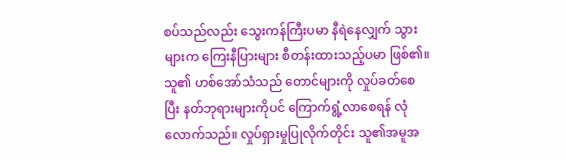စပ်သည်လည်း သွေးကန်ကြီးပမာ နီရဲနေလျှက် သွားများက ကြေးနီပြားများ စီတန်းထားသည့်ပမာ ဖြစ်၏။
သူ၏ ဟစ်အော်သံသည် တောင်များကို လှုပ်ခတ်စေပြီး နတ်ဘုရားများကိုပင် ကြောက်ရွံ့လာစေရန် လုံလောက်သည်။ လှုပ်ရှားမှုပြုလိုက်တိုင်း သူ၏အမူအ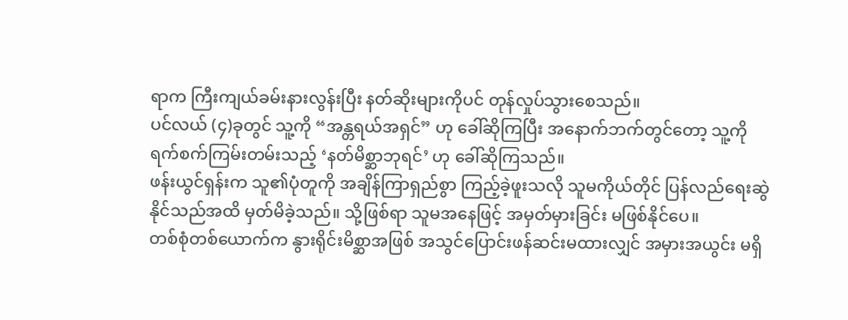ရာက ကြီးကျယ်ခမ်းနားလွန်းပြီး နတ်ဆိုးများကိုပင် တုန်လှုပ်သွားစေသည်။
ပင်လယ် (၄)ခုတွင် သူ့ကို “အန္တရယ်အရှင်” ဟု ခေါ်ဆိုကြပြီး အနောက်ဘက်တွင်တော့ သူ့ကို ရက်စက်ကြမ်းတမ်းသည့် ‘နတ်မိစ္ဆာဘုရင်’ ဟု ခေါ်ဆိုကြသည်။
ဖန်းယွင်ရှန်းက သူ၏ပုံတူကို အချိန်ကြာရှည်စွာ ကြည့်ခဲ့ဖူးသလို သူမကိုယ်တိုင် ပြန်လည်ရေးဆွဲနိုင်သည်အထိ မှတ်မိခဲ့သည်။ သို့ဖြစ်ရာ သူမအနေဖြင့် အမှတ်မှားခြင်း မဖြစ်နိုင်ပေ။
တစ်စုံတစ်ယောက်က နွားရိုင်းမိစ္ဆာအဖြစ် အသွင်ပြောင်းဖန်ဆင်းမထားလျှင် အမှားအယွင်း မရှိ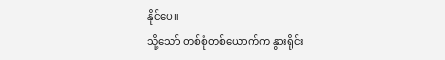နိုင်ပေ။
သို့သော် တစ်စုံတစ်ယောက်က နွားရိုင်း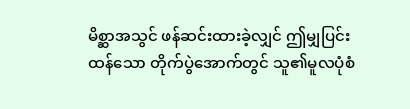မိစ္ဆာအသွင် ဖန်ဆင်းထားခဲ့လျှင် ဤမျှပြင်းထန်သော တိုက်ပွဲအောက်တွင် သူ၏မူလပုံစံ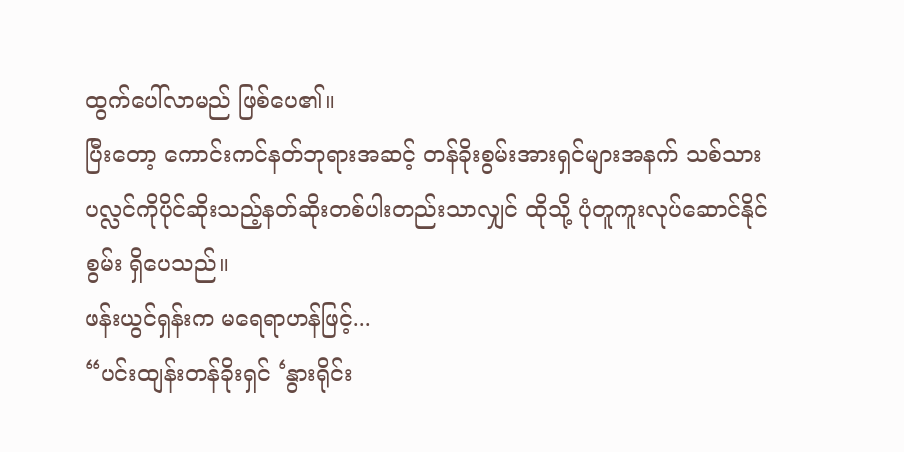ထွက်ပေါ်လာမည် ဖြစ်ပေ၏။
ပြီးတော့ ကောင်းကင်နတ်ဘုရားအဆင့် တန်ခိုးစွမ်းအားရှင်များအနက် သစ်သားပလ္လင်ကိုပိုင်ဆိုးသည့်နတ်ဆိုးတစ်ပါးတည်းသာလျှင် ထိုသို့ ပုံတူကူးလုပ်ဆောင်နိုင်စွမ်း ရှိပေသည်။
ဖန်းယွင်ရှန်းက မရေရာဟန်ဖြင့်...
“ပင်းထျန်းတန်ခိုးရှင် ‘နွားရိုင်း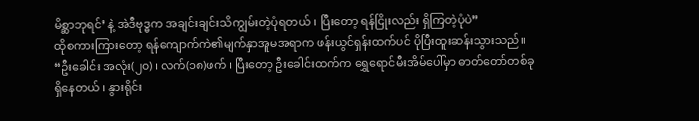မိစ္ဆာဘုရင်’ နဲ့ အဲဒီဗုဒ္ဓက အချင်းချင်းသိကျွမ်းတဲ့ပုံရတယ် ၊ ပြီးတော့ ရန်ငြိုးလည်း ရှိကြတဲ့ပုံပဲ”
ထိုစကားကြားတော့ ရန်ကျောက်ကဲ၏မျက်နှာအူမအရာက ဖန်းယွင်ရှန်းထက်ပင် ပိုပြီးထူးဆန်းသွားသည်။
“ဦးခေါင်း အလုံး(၂၀) ၊ လက်(၁၈)ဖက် ၊ ပြီးတော့ ဦးခေါင်းထက်က ရွှေရောင်မီးအိမ်ပေါ်မှာ ဓာတ်တော်တစ်ခုရှိနေတယ် ၊ နွားရိုင်း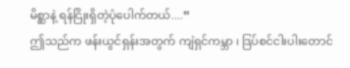မိစ္ဆာနဲ့ ရန်ငြိုးရှိတဲ့ပုံပေါက်တယ်....”
ဤသည်က ဖန်းယွင်ရှန်းအတွက် ကျဲရှင်ကမ္ဘာ ၊ ဒြပ်စင်ငါးပါးတောင်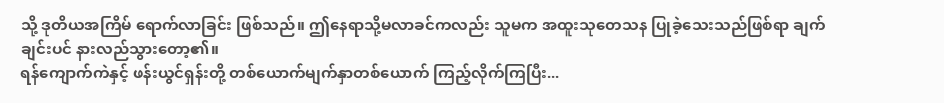သို့ ဒုတိယအကြိမ် ရောက်လာခြင်း ဖြစ်သည်။ ဤနေရာသို့မလာခင်ကလည်း သူမက အထူးသုတေသန ပြုခဲ့သေးသည်ဖြစ်ရာ ချက်ချင်းပင် နားလည်သွားတော့၏။
ရန်ကျောက်ကဲနှင့် ဖန်းယွင်ရှန်းတို့ တစ်ယောက်မျက်နှာတစ်ယောက် ကြည့်လိုက်ကြပြီး...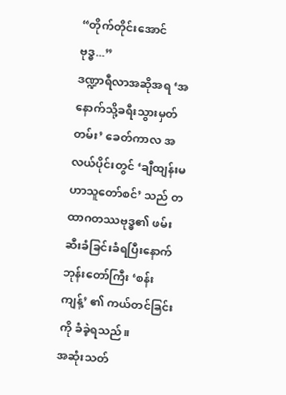“တိုက်တိုင်းအောင်ဗုဒ္ဓ...”
ဒဏ္ဍာရီလာအဆိုအရ ‘အနောက်သို့ခရီးသွားမှတ်တမ်း’ ခေတ်ကာလ အလယ်ပိုင်းတွင် ‘ချီထျန်းမဟာသူတော်စင်’ သည် တထာဂတဿဗုဒ္ဓ၏ ဖမ်းဆီးခံခြင်းခံရပြီးနောက် ဘုန်းတော်ကြီး ‘စန်းကျန့်’ ၏ ကယ်တင်ခြင်းကို ခံခဲ့ရသည်။
အဆုံးသတ်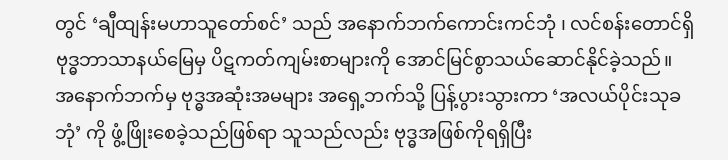တွင် ‘ချီထျန်းမဟာသူတော်စင်’ သည် အနောက်ဘက်ကောင်းကင်ဘုံ ၊ လင်စန်းတောင်ရှိ ဗုဒ္ဓဘာသာနယ်မြေမှ ပိဋကတ်ကျမ်းစာများကို အောင်မြင်စွာသယ်ဆောင်နိုင်ခဲ့သည်။
အနောက်ဘက်မှ ဗုဒ္ဓအဆုံးအမများ အရှေ့ဘက်သို့ ပြန့်ပွားသွားကာ ‘အလယ်ပိုင်းသုခဘုံ’ ကို ဖွံ့ဖြိုးစေခဲ့သည်ဖြစ်ရာ သူသည်လည်း ဗုဒ္ဓအဖြစ်ကိုရရှိပြီး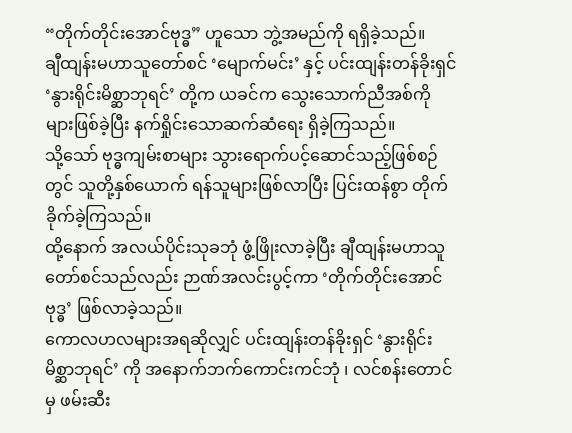“တိုက်တိုင်းအောင်ဗုဒ္ဓ” ဟူသော ဘွဲ့အမည်ကို ရရှိခဲ့သည်။
ချီထျန်းမဟာသူတော်စင် ‘မျောက်မင်း’ နှင့် ပင်းထျန်းတန်ခိုးရှင် ‘နွားရိုင်းမိစ္ဆာဘုရင်’ တို့က ယခင်က သွေးသောက်ညီအစ်ကိုများဖြစ်ခဲ့ပြီး နက်ရှိုင်းသောဆက်ဆံရေး ရှိခဲ့ကြသည်။
သို့သော် ဗုဒ္ဓကျမ်းစာများ သွားရောက်ပင့်ဆောင်သည့်ဖြစ်စဉ်တွင် သူတို့နှစ်ယောက် ရန်သူများဖြစ်လာပြီး ပြင်းထန်စွာ တိုက်ခိုက်ခဲ့ကြသည်။
ထို့နောက် အလယ်ပိုင်းသုခဘုံ ဖွံ့ဖြိုးလာခဲ့ပြီး ချီထျန်းမဟာသူတော်စင်သည်လည်း ဉာဏ်အလင်းပွင့်ကာ ‘တိုက်တိုင်းအောင်ဗုဒ္ဓ’ ဖြစ်လာခဲ့သည်။
ကောလဟလများအရဆိုလျှင် ပင်းထျန်းတန်ခိုးရှင် ‘နွားရိုင်းမိစ္ဆာဘုရင်’ ကို အနောက်ဘက်ကောင်းကင်ဘုံ ၊ လင်စန်းတောင်မှ ဖမ်းဆီး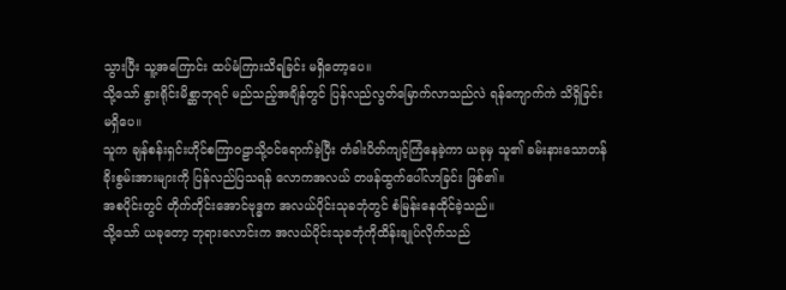သွားပြီး သူ့အကြောင်း ထပ်မံကြားသိရခြင်း မရှိတော့ပေ။
သို့သော် နွားရိုင်းမိစ္ဆာဘုရင် မည်သည့်အချိန်တွင် ပြန်လည်လွတ်မြောက်လာသည်လဲ ရန်ကျောက်ကဲ သိရှိခြင်း မရှိပေ။
သူက ချန်စန်းရှင်းဟိုင်စကြာဝဠာသို့ဝင်ရောက်ခဲ့ပြီး တံခါးပိတ်ကျင့်ကြံနေခဲ့ကာ ယခုမှ သူ၏ ခမ်းနားသောတန်ခိုးစွမ်းအားများကို ပြန်လည်ပြသရန် လောကအလယ် တဖန်ထွက်ပေါ်လာခြင်း ဖြစ်၏။
အစပိုင်းတွင် တိုက်တိုင်းအောင်ဗုဒ္ဓက အလယ်ပိုင်းသုခဘုံတွင် စံမြန်းနေထိုင်ခဲ့သည်။
သို့သော် ယခုတော့ ဘုရားလောင်းက အလယ်ပိုင်းသုခဘုံကိုထိန်းချုပ်လိုက်သည်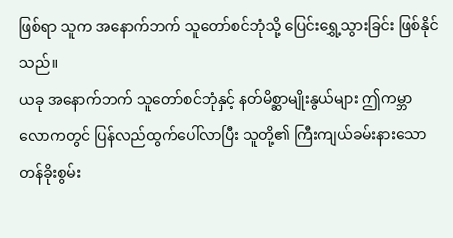ဖြစ်ရာ သူက အနောက်ဘက် သူတော်စင်ဘုံသို့ ပြေင်းရွှေ့သွားခြင်း ဖြစ်နိုင်သည်။
ယခု အနောက်ဘက် သူတော်စင်ဘုံနှင့် နတ်မိစ္ဆာမျိုးနွယ်များ ဤကမ္ဘာလောကတွင် ပြန်လည်ထွက်ပေါ်လာပြီး သူတို့၏ ကြီးကျယ်ခမ်းနားသော တန်ခိုးစွမ်း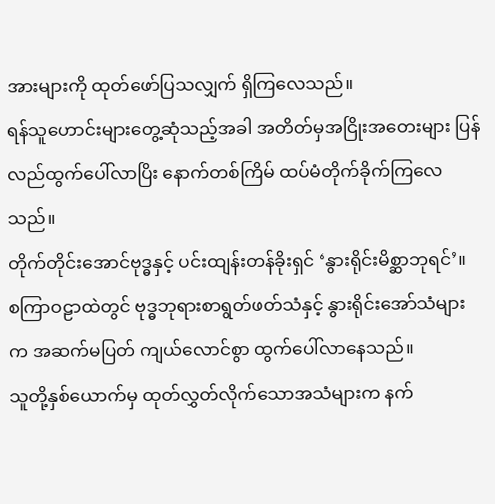အားများကို ထုတ်ဖော်ပြသလျှက် ရှိကြလေသည်။
ရန်သူဟောင်းများတွေ့ဆုံသည့်အခါ အတိတ်မှအငြိုးအတေးများ ပြန်လည်ထွက်ပေါ်လာပြိး နောက်တစ်ကြိမ် ထပ်မံတိုက်ခိုက်ကြလေသည်။
တိုက်တိုင်းအောင်ဗုဒ္ဓနှင့် ပင်းထျန်းတန်ခိုးရှင် ‘နွားရိုင်းမိစ္ဆာဘုရင်’။
စကြာဝဠာထဲတွင် ဗုဒ္ဓဘုရားစာရွတ်ဖတ်သံနှင့် နွားရိုင်းအော်သံများက အဆက်မပြတ် ကျယ်လောင်စွာ ထွက်ပေါ်လာနေသည်။
သူတို့နှစ်ယောက်မှ ထုတ်လွှတ်လိုက်သောအသံများက နက်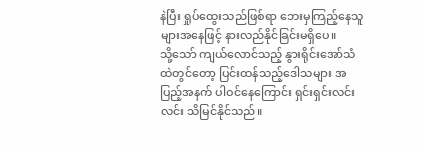နဲပြီး ရှုပ်ထွေးသည်ဖြစ်ရာ ဘေးမှကြည့်နေသူများအနေဖြင့် နားလည်နိုင်ခြင်းမရှိပေ။
သို့သော် ကျယ်လောင်သည့် နွားရိုင်းအော်သံထဲတွင်တော့ ပြင်းထန်သည့်ဒေါသများ အပြည့်အနက် ပါဝင်နေကြောင်း ရှင်းရှင်းလင်းလင်း သိမြင်နိုင်သည်။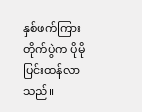နှစ်ဖက်ကြားတိုက်ပွဲက ပိုမိုပြင်းထန်လာသည်။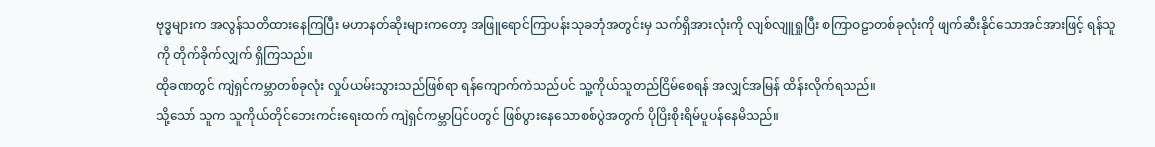ဗုဒ္ဓများက အလွန်သတိထားနေကြပြီး မဟာနတ်ဆိုးများကတော့ အဖြူရောင်ကြာပန်းသုခဘုံအတွင်းမှ သက်ရှိအားလုံးကို လျစ်လျူရှုပြီး စကြာဝဠာတစ်ခုလုံးကို ဖျက်ဆီးနိုင်သောအင်အားဖြင့် ရန်သူကို တိုက်ခိုက်လျှက် ရှိကြသည်။
ထိုခဏတွင် ကျဲရှင်ကမ္ဘာတစ်ခုလုံး လှုပ်ယမ်းသွားသည်ဖြစ်ရာ ရန်ကျောက်ကဲသည်ပင် သူ့ကိုယ်သူတည်ငြိမ်စေရန် အလျှင်အမြန် ထိန်းလိုက်ရသည်။
သို့သော် သူက သူကိုယ်တိုင်ဘေးကင်းရေးထက် ကျဲရှင်ကမ္ဘာပြင်ပတွင် ဖြစ်ပွားနေသောစစ်ပွဲအတွက် ပိုပြိးစိုးရိမ်ပူပန်နေမိသည်။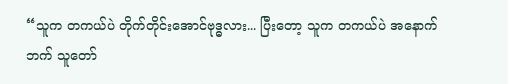“သူက တကယ်ပဲ တိုက်တိုင်းအောင်ဗုဒ္ဓလား... ပြီးတော့ သူက တကယ်ပဲ အနောက်ဘက် သူတော်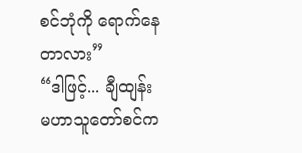စင်ဘုံကို ရောက်နေတာလား”
“ဒါဖြင့်... ချီထျန်းမဟာသူတော်စင်က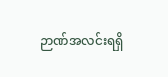ဉာဏ်အလင်းရရှိ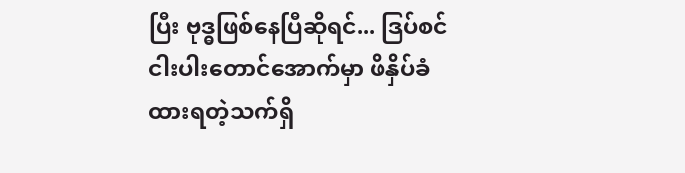ပြီး ဗုဒ္ဓဖြစ်နေပြီဆိုရင်... ဒြပ်စင်ငါးပါးတောင်အောက်မှာ ဖိနှိပ်ခံထားရတဲ့သက်ရှိ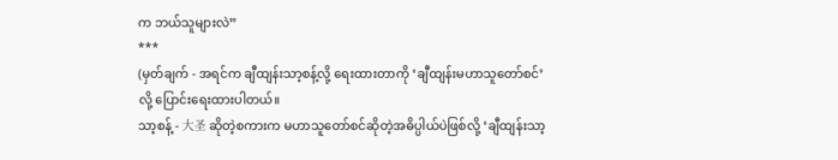က ဘယ်သူများလဲ”
***
(မှတ်ချက် - အရင်က ချီထျန်းသာ့စန့်လို့ ရေးထားတာကို ‘ချီထျန်းမဟာသူတော်စင်’ လို့ ပြောင်းရေးထားပါတယ်။
သာ့စန့် - 大圣 ဆိုတဲ့စကားက မဟာသူတော်စင်ဆိုတဲ့အဓိပ္ပါယ်ပဲဖြစ်လို့ ‘ချီထျန်းသာ့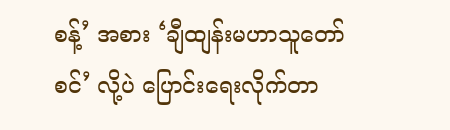စန့်’ အစား ‘ချီထျန်းမဟာသူတော်စင်’ လို့ပဲ ပြောင်းရေးလိုက်တာ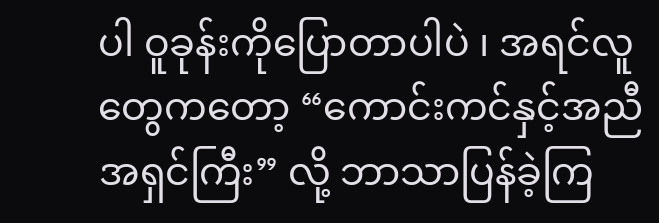ပါ ဝူခုန်းကိုပြောတာပါပဲ ၊ အရင်လူတွေကတော့ “ကောင်းကင်နှင့်အညီအရှင်ကြီး” လို့ ဘာသာပြန်ခဲ့ကြ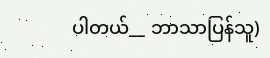ပါတယ်__ ဘာသာပြန်သူ)